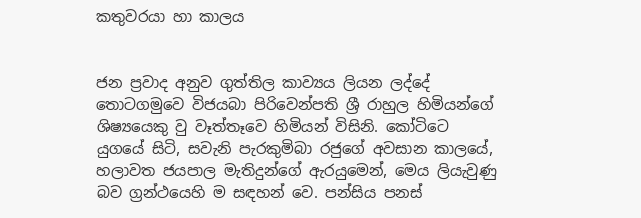කතුවරයා හා කාලය


ජන ප්‍රවාද අනුව ගුත්තිල කාව්‍යය ලියන ලද්දේ තොටගමුවෙ විජයබා පිරිවෙන්පති ශ්‍රී රාහුල හිමියන්ගේ ශිෂ්‍යයෙකු වු වෑත්තෑවෙ හිමියන් විසිනි. කෝටිටෙ යුගයේ සිටි, සවැනි පැරකුමිබා රජුගේ අවසාන කාලයේ, හලාවත ජයපාල මැතිදුන්ගේ ඇරයුමෙන්, මෙය ලියැවුණු බව ග්‍රන්ථයෙහි ම සඳහන් වෙ. පන්සිය පනස්‌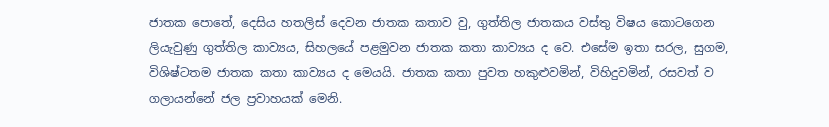ජාතක පොතේ, දෙසිය හතලිස්‌ දෙවන ජාතක කතාව වු, ගුත්තිල ජාතකය වස්‌තු විෂය කොටගෙන ලියැවුණු ගුත්තිල කාව්‍යය, සිහලයේ පළමුවන ජාතක කතා කාව්‍යය ද වෙ. එසේම ඉතා සරල, සුගම, විශිෂ්ටතම ජාතක කතා කාව්‍යය ද මෙයයි. ජාතක කතා පුවත හකුළුවමින්, විහිදුවමින්, රසවත් ව ගලායන්නේ ජල ප්‍රවාහයක්‌ මෙනි.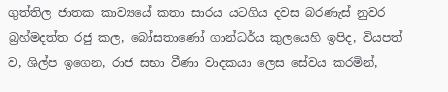ගුත්තිල ජාතක කාව්‍යයේ කතා සාරය යටගිය දවස බරණැස්‌ නුවර බ්‍රහ්මදත්ත රජු කල, බෝසතාණෝ ගාන්ධර්ය කුලයෙහි ඉපිද, වියපත් ව, ශිල්ප ඉගෙන, රාජ සභා වීණා වාදකයා ලෙස සේවය කරමින්,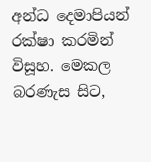අන්ධ දෙමාපියන් රක්‌ෂා කරමින් විසූහ. මෙකල බරණැස සිට,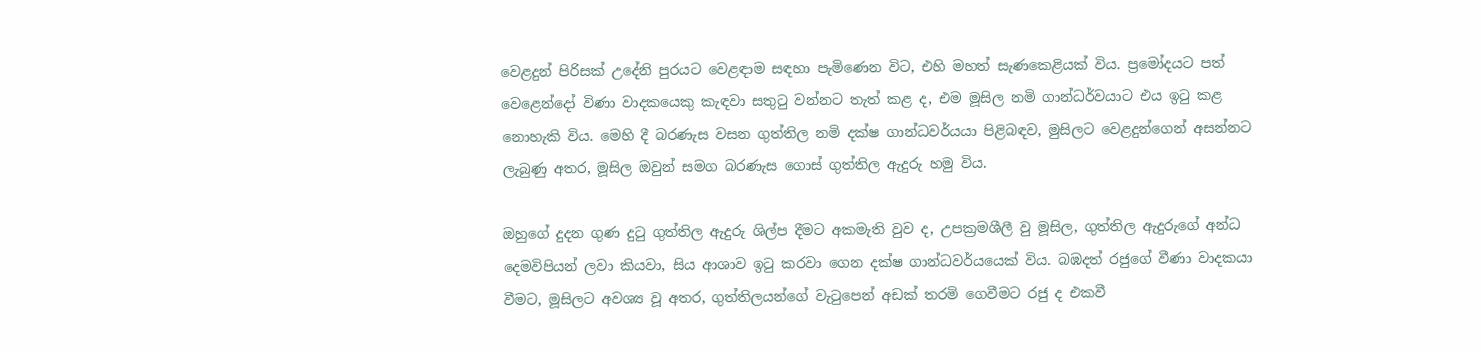වෙළදුන් පිරිසක්‌ උදේනි පුරයට වෙළඳාම සඳහා පැමිණෙන විට, එහි මහත් සැණකෙළියක්‌ විය. ප්‍රමෝදයට පත් වෙළෙන්දෝ විණා වාදකයෙකු කැඳවා සතුටු වන්නට තැත් කළ ද, එම මූසිල නමි ගාන්ධර්වයාට එය ඉටු කළ නොහැකි විය. මෙහි දී බරණැස වසන ගුත්තිල නමි දක්‌ෂ ගාන්ධවර්යයා පිළිබඳව, මුසිලට වෙළදුන්ගෙන් අසන්නට ලැබුණු අතර, මූසිල ඔවුන් සමග බරණැස ගොස්‌ ගුත්තිල ඇදුරු හමු විය.

ඔහුගේ දුදන ගුණ දුටු ගුත්තිල ඇදුරු ශිල්ප දීමට අකමැති වුව ද, උපක්‍රමශීලී වු මූසිල, ගුත්තිල ඇදුරුගේ අන්ධ දෙමවිපියන් ලවා කියවා, සිය ආශාව ඉටු කරවා ගෙන දක්‌ෂ ගාන්ධවර්යයෙක්‌ විය. බඹදත් රජුගේ වීණා වාදකයා වීමට, මූසිලට අවශ්‍ය වූ අතර, ගුත්තිලයන්ගේ වැටුපෙන් අඩක්‌ තරමි ගෙවීමට රජු ද එකවී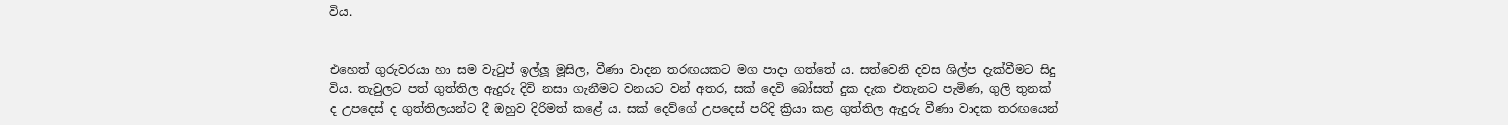විය.


එහෙත් ගුරුවරයා හා සම වැටුප් ඉල්ලූ මූසිල, වීණා වාදන තරඟයකට මග පාදා ගත්තේ ය. සත්වෙනි දවස ශිල්ප දැක්‌වීමට සිදු විය. තැවුලට පත් ගුත්තිල ඇදුරු දිවි නසා ගැනීමට වනයට වන් අතර, සක්‌ දෙවි බෝසත් දුක දැක එතැනට පැමිණ, ගුලි තුනක්‌ ද උපදෙස්‌ ද ගුත්තිලයන්ට දී ඔහුව දිරිමත් කළේ ය. සක්‌ දෙව්ගේ උපදෙස්‌ පරිදි ක්‍රියා කළ ගුත්තිල ඇදුරු වීණා වාදක තරඟයෙන්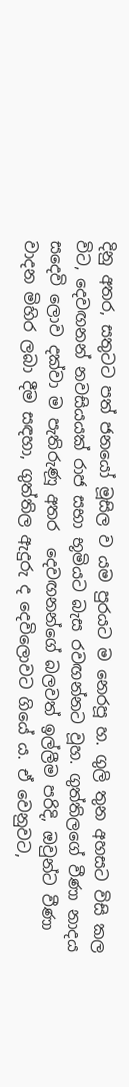දිනු අතර, සතුටට පත් ජනයෝ මූසිල ව යම පුරයට ම නෙරපූ හ. ගුලි තුන අහසට විසි කල විට, දෙවඟනන් නවසියයක්‌ රාජ සභා භූමියට බැස රවඟන්නට වූහ. ගුත්තිලගේ වීණා නාදය සදෙවි ලොව දක්‌වා ම පැතිරුණූ අතර  දෙවඟනන්ගේ බලවත් ඉල්ලීම පරිදි, ඔවුන්ට වීණා වාදන මිහිර ලබා දීම සඳහා, ගුත්තිල ඇදුරු ද දෙවිලොවට ගියේ ය. ඒ වෙනුවට,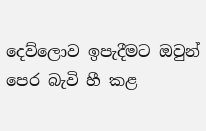දෙව්ලොව ඉපැදීමට ඔවුන් පෙර බැවි හී කළ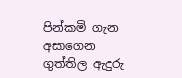පින්කමි ගැන අසාගෙන ගුත්තිල ඇදුරු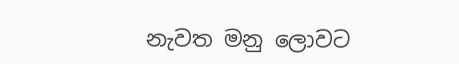නැවත මනු ලොවට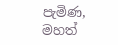පැමිණ, මහත්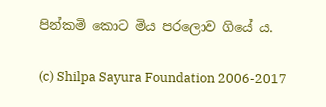පින්කමි කොට මිය පරලොව ගියේ ය.

(c) Shilpa Sayura Foundation 2006-2017